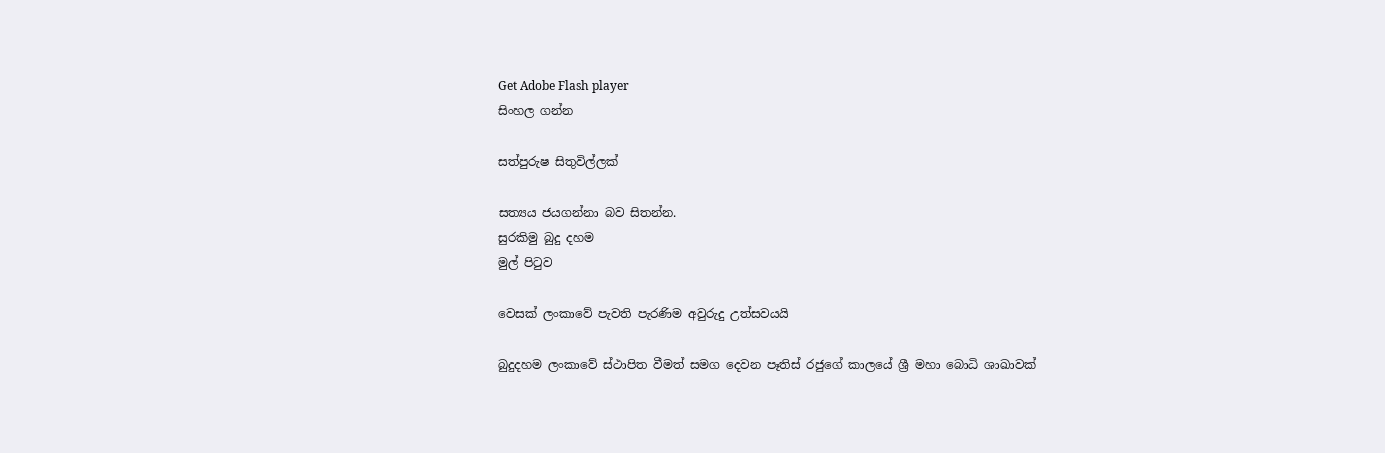Get Adobe Flash player
සිංහල ගන්න

සත්පුරුෂ සිතුවිල්ලක්

සත්‍යය ජයගන්නා බව සිතන්න.
සුරකිමු බුදු දහම
මුල් පිටුව

වෙසක් ලංකාවේ පැවති පැරණිම අවුරුදු උත්සවයයි

බුදුදහම ලංකාවේ ස්ථාපිත වීමත් සමග දෙවන පෑතිස් රජුගේ කාලයේ ශ්‍රී මහා බොධි ශාඛාවක්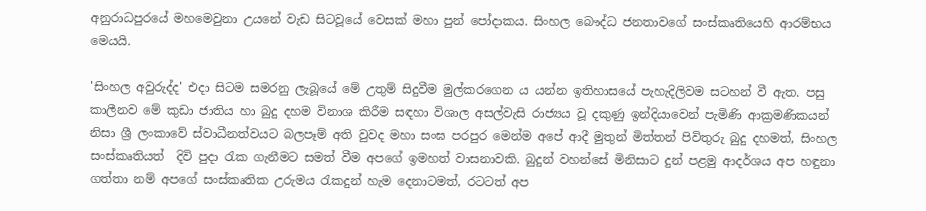අනුරාධපුරයේ මහමෙවුනා උයනේ වැඩ සිටවූයේ වෙසක් මහා පුන් පෝදාකය. සිංහල බෞද්ධ ජනතාවගේ සංස්කෘතියෙහි ආරම්භය මෙයයි.

'සිංහල අවුරුද්ද' එදා සිටම සමරනු ලැබූයේ මේ උතුම් සිදුවීම මුල්කරගෙන ය යන්න ඉතිහාසයේ පැහැදිලිවම සටහන් වී ඇත. පසු කාලීනව මේ කුඩා ජාතිය හා බුදු දහම විනාශ කිරීම සඳහා විශාල අසල්වැසි රාජ්‍යය වූ දකුණු ඉන්දියාවෙන් පැමිණි ආක්‍රමණිකයන් නිසා ශ්‍රී ලංකාවේ ස්වාධීනත්වයට බලපෑම් අති වුවද මහා සංඝ පරපුර මෙන්ම අපේ ආදී මුතුන් මිත්තන් පිවිතුරු බුදු දහමත්, සිංහල සංස්කෘතියත්  දිවි පුදා රැක ගැනීමට සමත් වීම අපගේ ඉමහත් වාසනාවකි. බුදුන් වහන්සේ මිනිසාට දුන් පළමු ආදර්ශය අප හඳුනා ගත්තා නම් අපගේ සංස්කෘතික උරුමය රැකදුන් හැම දෙනාටමත්, රටටත් අප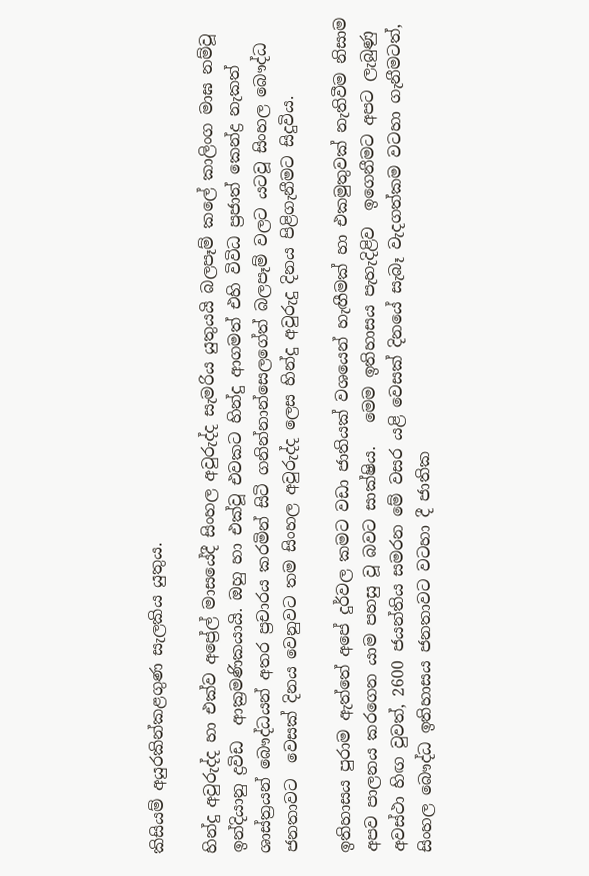කිසියම් අයුරකින්කළගුණ සැලකිය යුතුය.

හින්දු අවුරුද්ද හා එක්ව අප්‍රේල් මාසයේදී සිංහල අවුරුද්ද සැමරිය යුතුයයි බලපෑම් කලේ කාලිංග මාඝ නම්වූ ඉන්දියානු ද්‍රවිඩ  ආක්‍රමණිකයායි. ඔහු හා එක්වූ එවකට හින්දු ආගමත් එහි විවිධ ප්‍රජාත් කෙන්ද්‍ර නැකත් ශාස්ත්‍රයන් බෞද්ධයන් අතර ප්‍රචාරය කරමින් සිටි ගනින්නාන්සෙලගේත් බලපෑම් වලට යටවූ සිංහල බෞද්ධ ජනතාවට  වෙසක් දිනය වෙනුවට තම සිංහල අවුරුද්ද ලෙස හින්දු අවුරුදු දිනය පිළිගැනීමට සිදුවිය.

ඉතිහාසය පුරාම ඇත්තේ අපේ දුර්වල කමට වඩා ජාතියක් වශයෙන් හැඟීමක් හා එකමුතුවක් නැතිවීම නිසාම අපව පාලනය කරගෙන යාම පහසු වූ බවට සාක්ෂිය.   මෙම ඉතිහාසය පැහැදිළිව  ඉගෙනීමට අපට ලැබුණු අවස්ථා හිඟ වුවත්, 2600 ජයන්තිය සමරන මේ වසර යළි වෙසක් දිනයේ සැබෑ වැදගත්කම වටහා ගැනීමටත්, සිංහල බෞද්ධ ඉතිහාසය ජනතාවට වටහා දී ජාතික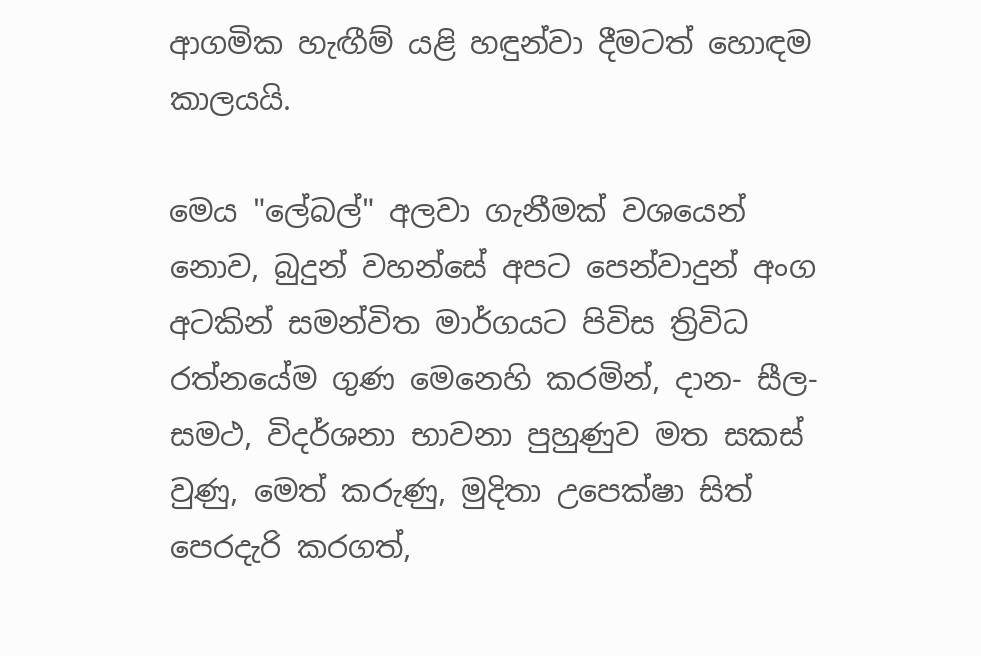ආගමික හැඟීම් යළි හඳුන්වා දීමටත් හොඳම කාලයයි.

මෙය "ලේබල්" අලවා ගැනීමක් වශයෙන් නොව, බුදුන් වහන්සේ අපට පෙන්වාදුන් අංග අටකින් සමන්විත මාර්ගයට පිවිස ත්‍රිවිධ රත්නයේම ගුණ මෙනෙහි කරමින්, දාන- සීල- සමථ, විදර්ශනා භාවනා පුහුණුව මත සකස් වුණු, මෙත් කරුණු, මුදිතා උපෙක්ෂා සිත් පෙරදැරි කරගත්,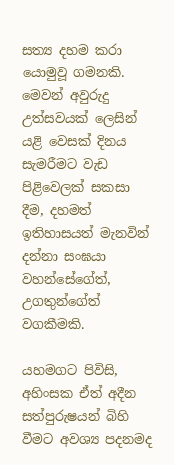සත්‍ය දහම කරා යොමුවූ ගමනකි. මෙවන් අවුරුදු උත්සවයක් ලෙසින් යළි වෙසක් දිනය සැමරීමට වැඩ පිළිවෙලක් සකසා දීම, දහමත් ඉතිහාසයත් මැනවින් දන්නා සංඝයා වහන්සේගේත්, උගතුන්ගේත් වගකීමකි.

යහමගට පිවිසි, අහිංසක ඒත් අදීන සත්පුරුෂයන් බිහි වීමට අවශ්‍ය පදනමද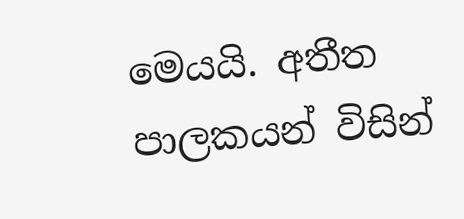මෙයයි. අතීත පාලකයන් විසින්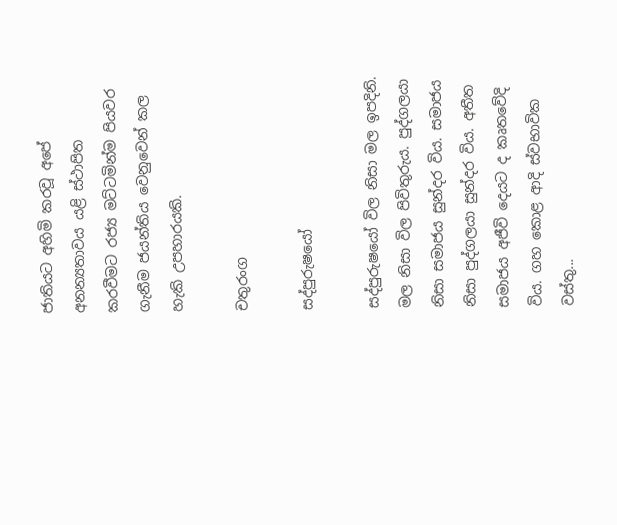ජාතියට අහිමි කරවූ අපේ අනන්‍යතාවය යළි ස්ථාපිත කරවීමට රජ්‍ය මට්ටමින්ම පියවර ගැනීම ජයන්තිය වෙනුවෙන් කල හැකි උපහාරයකි.

චතුරංග

සද්පුරුෂයෝ

සද්පුරුෂයෝ විල නිසා මල ඉපදිනි. මල නිසා විල පිවිතුරුය. පුද්ගලයා නිසා සමාජය සුන්දර විය. සමාජය නිසා පුද්ගලයා සුන්දර විය. අතීත සමාජය අජීවි දෙයට ද කෘතවේදි විය. ගහ කොළ ආදි ස්වභාවික වස්තු...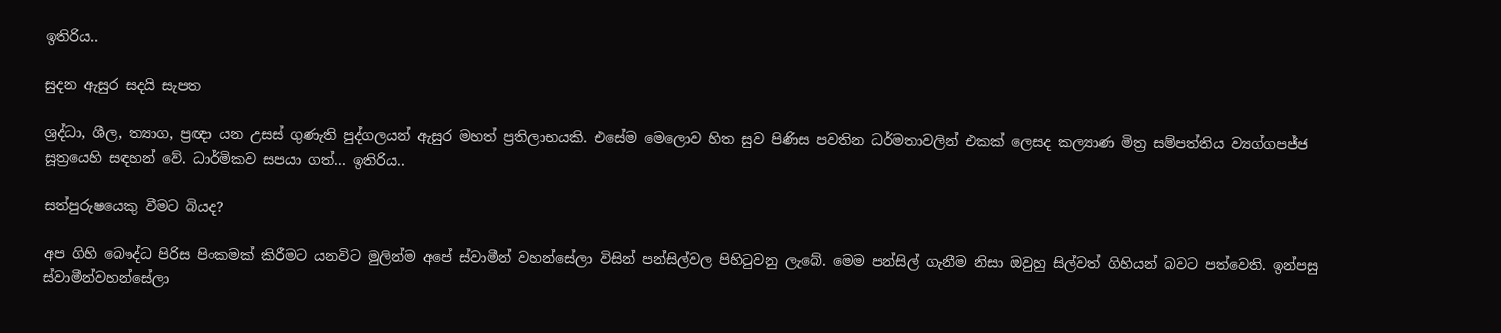ඉතිරිය..

සුදන ඇසුර සදයි සැපත

ශ්‍රද්ධා, ශීල, ත්‍යාග, ප්‍රඥා යන උසස් ගුණැති පුද්ගලයන් ඇසුර මහත් ප්‍රතිලාභයකි. එසේම මෙලොව හිත සුව පිණිස පවතින ධර්මතාවලින් එකක් ලෙසද කල්‍යාණ මිත්‍ර සම්පත්තිය ව්‍යග්ගපජ්ජ සූත්‍රයෙහි සඳහන් වේ. ධාර්මිකව සපයා ගත්... ඉතිරිය..

සත්පුරුෂයෙකු වීමට බියද?

අප ගිහි බෞද්ධ පිරිස පිංකමක් කිරීමට යනවිට මුලින්ම අපේ ස්වාමීන් වහන්සේලා විසින් පන්සිල්වල පිහිටුවනු ලැබේ. මෙම පන්සිල් ගැනීම නිසා ඔවුහු සිල්වත් ගිහියන් බවට පත්වෙති. ඉන්පසු ස්වාමීන්වහන්සේලා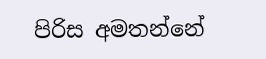පිරිස අමතන්නේ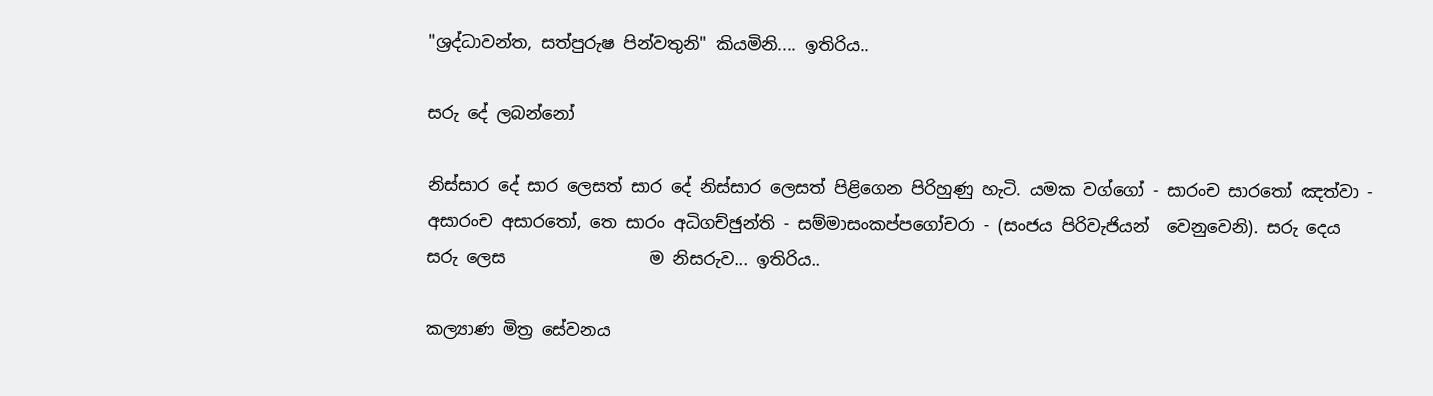"ශ්‍රද්ධාවන්ත, සත්පුරුෂ පින්වතුනි" කියමිනි.... ඉතිරිය..

සරු දේ ලබන්නෝ

නිස්සාර දේ සාර ලෙසත් සාර දේ නිස්සාර ලෙසත් පිළිගෙන පිරිහුණු හැටි. යමක වග්ගෝ - සාරංච සාරතෝ ඤත්වා - අසාරංච අසාරතෝ, තෙ සාරං අධිගච්ඡුන්ති - සම්මාසංකප්පගෝචරා - (සංජය පිරිවැජියන්  වෙනුවෙනි). සරු දෙය සරු ලෙස                 ම නිසරුව... ඉතිරිය..

කල්‍යාණ මිත්‍ර සේවනය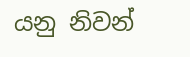යනු නිවන්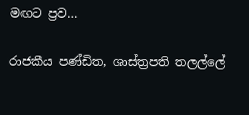මඟට ප්‍රව…

රාජකීය පණ්ඩිත, ශාස්ත්‍රපති තලල්ලේ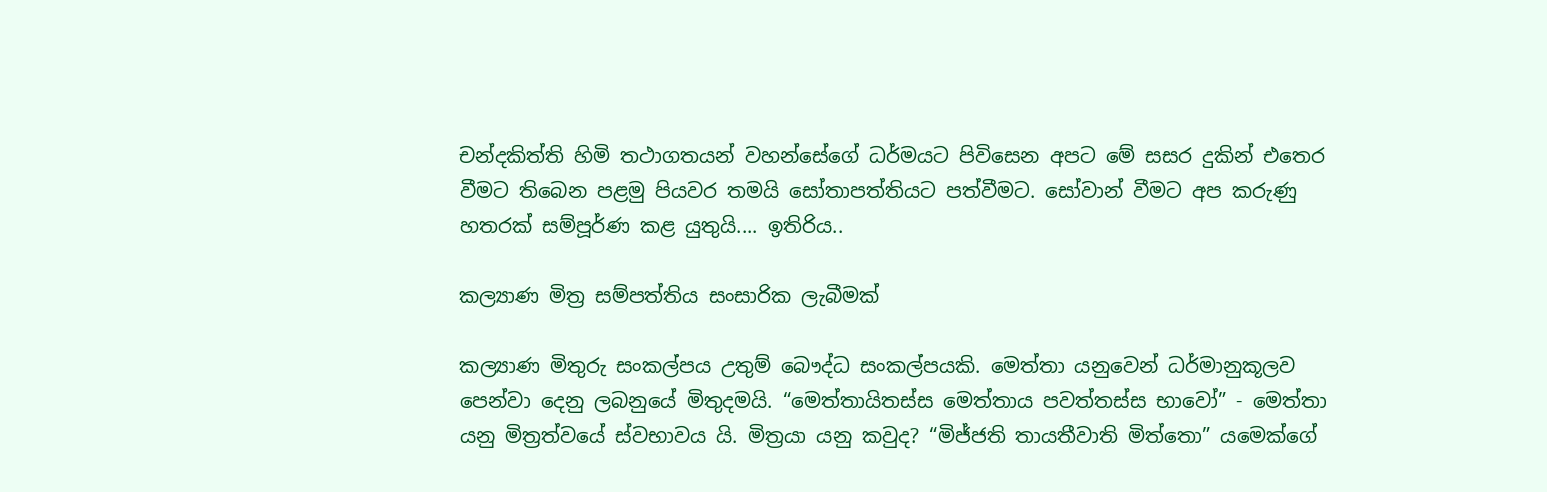චන්දකිත්ති හිමි තථාගතයන් වහන්සේගේ ධර්මයට පිවිසෙන අපට මේ සසර දුකින් එතෙර වීමට තිබෙන පළමු පියවර තමයි සෝතාපත්තියට පත්වීමට. සෝවාන් වීමට අප කරුණු හතරක් සම්පූර්ණ කළ යුතුයි.... ඉතිරිය..

කල්‍යාණ මිත්‍ර සම්පත්තිය සංසාරික ලැබීමක්

කල්‍යාණ මිතුරු සංකල්පය උතුම් බෞද්ධ සංකල්පයකි. මෙත්තා යනුවෙන් ධර්මානුකූලව පෙන්වා දෙනු ලබනුයේ මිතුදමයි. “මෙත්තායිතස්ස මෙත්තාය පවත්තස්ස භාවෝ” - මෙත්තා යනු මිත්‍රත්වයේ ස්වභාවය යි. මිත්‍රයා යනු කවුද? “මිජ්ජති තායතීවාති මිත්තො” යමෙක්ගේ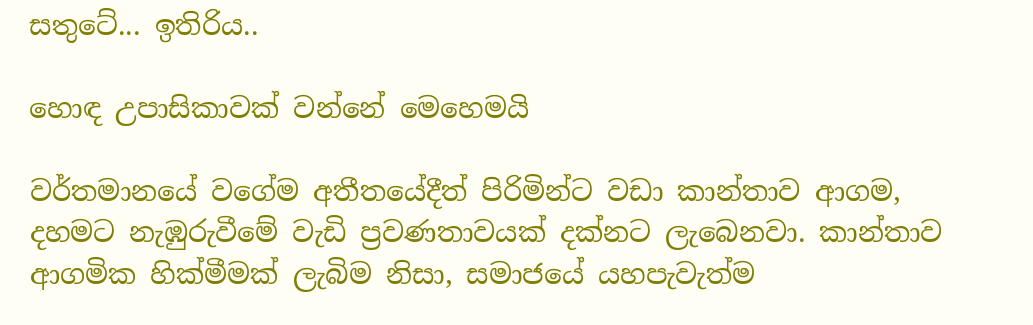සතුටේ... ඉතිරිය..

හොඳ උපාසිකාවක් වන්නේ මෙහෙමයි

වර්තමානයේ වගේම අතීතයේදීත් පිරිමින්ට වඩා කාන්තාව ආගම, දහමට නැඹුරුවීමේ වැඩි ප්‍රවණතාවයක් දක්නට ලැබෙනවා. කාන්තාව ආගමික හික්මීමක් ලැබිම නිසා, සමාජයේ යහපැවැත්ම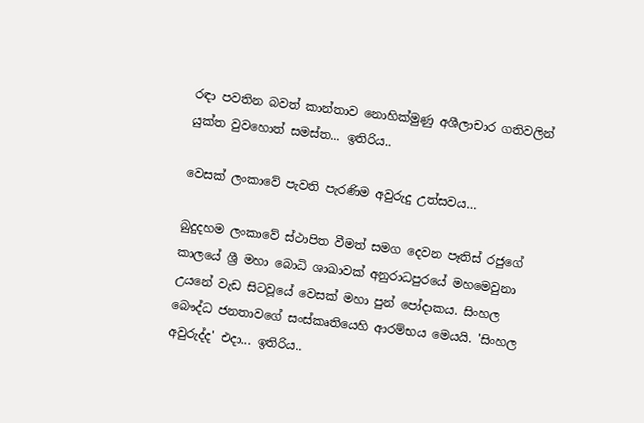රඳා පවතින බවත් කාන්තාව නොහික්මුණු අශීලාචාර ගතිවලින් යුක්ත වුවහොත් සමස්ත... ඉතිරිය..

වෙසක් ලංකාවේ පැවති පැරණිම අවුරුදු උත්සවය…

බුදුදහම ලංකාවේ ස්ථාපිත වීමත් සමග දෙවන පෑතිස් රජුගේ කාලයේ ශ්‍රී මහා බොධි ශාඛාවක් අනුරාධපුරයේ මහමෙවුනා උයනේ වැඩ සිටවූයේ වෙසක් මහා පුන් පෝදාකය. සිංහල බෞද්ධ ජනතාවගේ සංස්කෘතියෙහි ආරම්භය මෙයයි. 'සිංහල අවුරුද්ද' එදා... ඉතිරිය..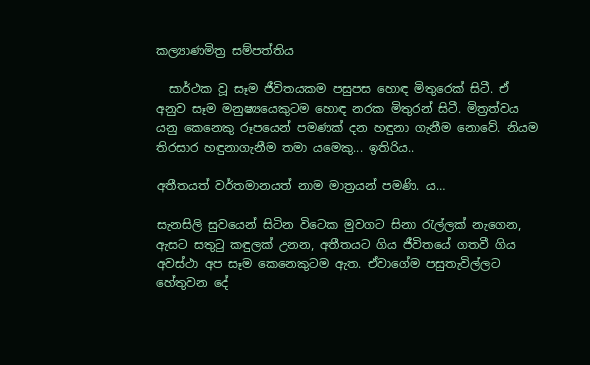කල්‍යාණමිත්‍ර සම්පත්තිය

  සාර්ථක වූ සෑම ජීවිතයකම පසුපස හොඳ මිතුරෙක් සිටී. ඒ අනුව සෑම මනුෂ්‍යයෙකුටම හොඳ නරක මිතුරන් සිටී. මිත්‍රත්වය යනු කෙනෙකු රූපයෙන් පමණක් දන හඳුනා ගැනීම නොවේ. නියම තිරසාර හඳුනාගැනීම තමා යමෙකු... ඉතිරිය..

අතීතයත් වර්තමානයත් නාම මාත්‍රයන් පමණි. ය…

සැනසිලි සුවයෙන් සිටින විටෙක මුවගට සිනා රැල්ලක් නැගෙන, ඇසට සතුටු කඳුලක් උනන, අතීතයට ගිය ජීවිතයේ ගතවී ගිය අවස්ථා අප සෑම කෙනෙකුටම ඇත. ඒවාගේම පසුතැවිල්ලට හේතුවන දේ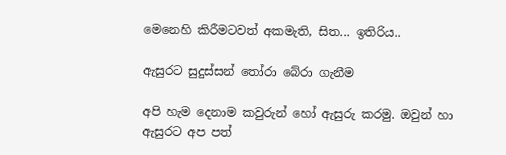මෙනෙහි කිරීමටවත් අකමැති, සිත... ඉතිරිය..

ඇසුරට සුදුස්සන් තෝරා බේරා ගැනීම

අපි හැම දෙනාම කවුරුන් හෝ ඇසුරු කරමු. ඔවුන් හා ඇසුරට අප පත්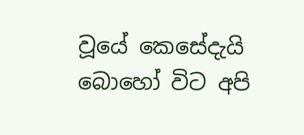වූයේ කෙසේදැයි බොහෝ විට අපි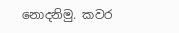නොදනිමු. කවර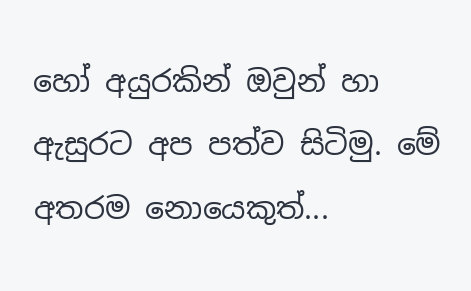හෝ අයුරකින් ඔවුන් හා ඇසුරට අප පත්ව සිටිමු. මේ අතරම නොයෙකුත්...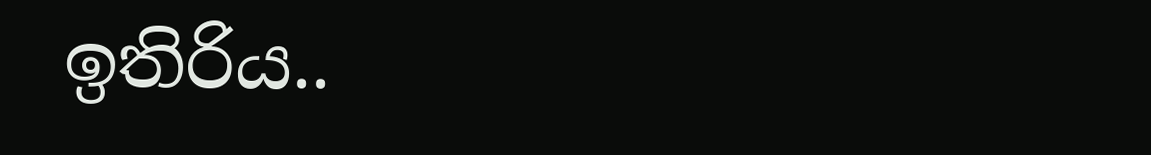ඉතිරිය..